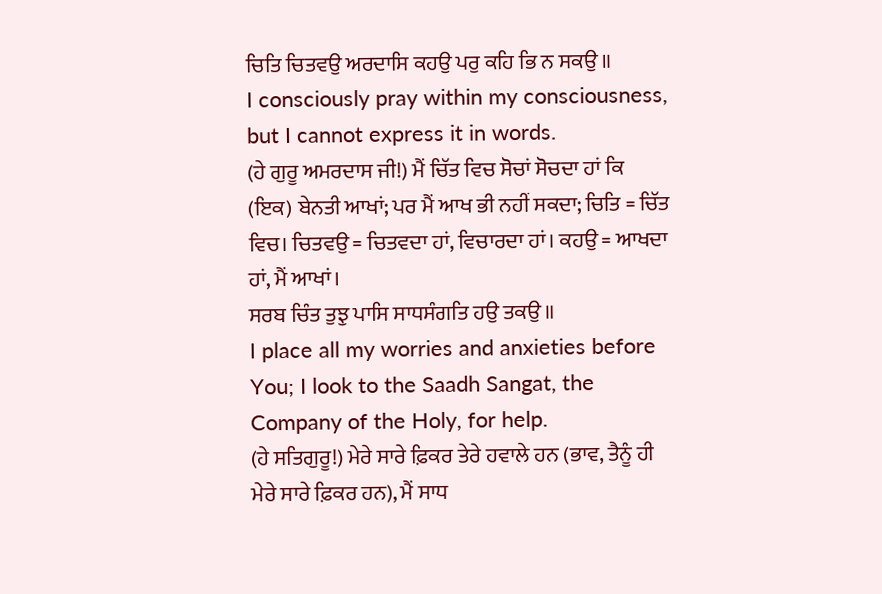ਚਿਤਿ ਚਿਤਵਉ ਅਰਦਾਸਿ ਕਹਉ ਪਰੁ ਕਹਿ ਭਿ ਨ ਸਕਉ ॥
I consciously pray within my consciousness, but I cannot express it in words.
(ਹੇ ਗੁਰੂ ਅਮਰਦਾਸ ਜੀ!) ਮੈਂ ਚਿੱਤ ਵਿਚ ਸੋਚਾਂ ਸੋਚਦਾ ਹਾਂ ਕਿ (ਇਕ) ਬੇਨਤੀ ਆਖਾਂ; ਪਰ ਮੈਂ ਆਖ ਭੀ ਨਹੀਂ ਸਕਦਾ; ਚਿਤਿ = ਚਿੱਤ ਵਿਚ। ਚਿਤਵਉ = ਚਿਤਵਦਾ ਹਾਂ, ਵਿਚਾਰਦਾ ਹਾਂ। ਕਹਉ = ਆਖਦਾ ਹਾਂ, ਮੈਂ ਆਖਾਂ।
ਸਰਬ ਚਿੰਤ ਤੁਝੁ ਪਾਸਿ ਸਾਧਸੰਗਤਿ ਹਉ ਤਕਉ ॥
I place all my worries and anxieties before You; I look to the Saadh Sangat, the Company of the Holy, for help.
(ਹੇ ਸਤਿਗੁਰੂ!) ਮੇਰੇ ਸਾਰੇ ਫ਼ਿਕਰ ਤੇਰੇ ਹਵਾਲੇ ਹਨ (ਭਾਵ, ਤੈਨੂੰ ਹੀ ਮੇਰੇ ਸਾਰੇ ਫ਼ਿਕਰ ਹਨ), ਮੈਂ ਸਾਧ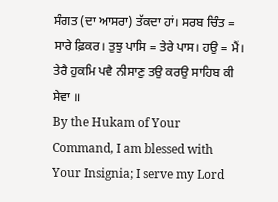ਸੰਗਤ (ਦਾ ਆਸਰਾ) ਤੱਕਦਾ ਹਾਂ। ਸਰਬ ਚਿੰਤ = ਸਾਰੇ ਫ਼ਿਕਰ। ਤੁਝੁ ਪਾਸਿ = ਤੇਰੇ ਪਾਸ। ਹਉ = ਮੈਂ।
ਤੇਰੈ ਹੁਕਮਿ ਪਵੈ ਨੀਸਾਣੁ ਤਉ ਕਰਉ ਸਾਹਿਬ ਕੀ ਸੇਵਾ ॥
By the Hukam of Your Command, I am blessed with Your Insignia; I serve my Lord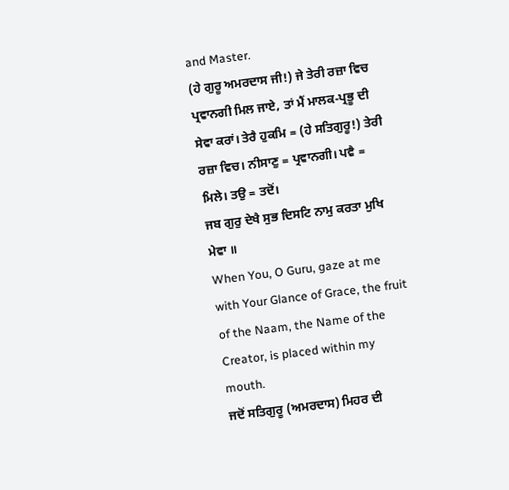and Master.
(ਹੇ ਗੁਰੂ ਅਮਰਦਾਸ ਜੀ!) ਜੇ ਤੇਰੀ ਰਜ਼ਾ ਵਿਚ ਪ੍ਰਵਾਨਗੀ ਮਿਲ ਜਾਏ, ਤਾਂ ਮੈਂ ਮਾਲਕ-ਪ੍ਰਭੂ ਦੀ ਸੇਵਾ ਕਰਾਂ। ਤੇਰੈ ਹੁਕਮਿ = (ਹੇ ਸਤਿਗੁਰੂ!) ਤੇਰੀ ਰਜ਼ਾ ਵਿਚ। ਨੀਸਾਣੁ = ਪ੍ਰਵਾਨਗੀ। ਪਵੈ = ਮਿਲੇ। ਤਉ = ਤਦੋਂ।
ਜਬ ਗੁਰੁ ਦੇਖੈ ਸੁਭ ਦਿਸਟਿ ਨਾਮੁ ਕਰਤਾ ਮੁਖਿ ਮੇਵਾ ॥
When You, O Guru, gaze at me with Your Glance of Grace, the fruit of the Naam, the Name of the Creator, is placed within my mouth.
ਜਦੋਂ ਸਤਿਗੁਰੂ (ਅਮਰਦਾਸ) ਮਿਹਰ ਦੀ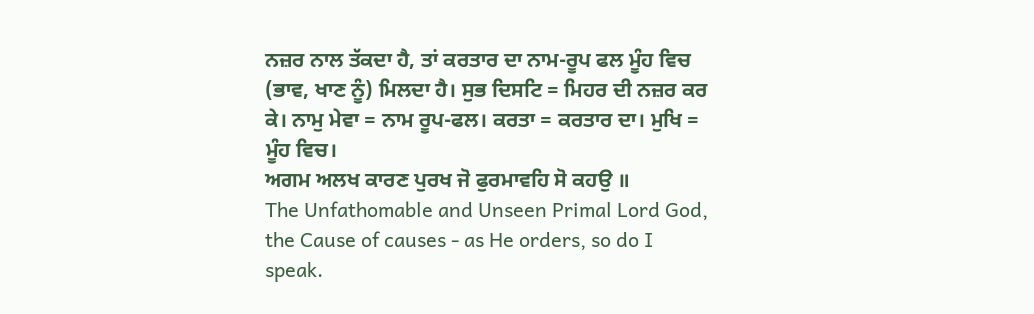ਨਜ਼ਰ ਨਾਲ ਤੱਕਦਾ ਹੈ, ਤਾਂ ਕਰਤਾਰ ਦਾ ਨਾਮ-ਰੂਪ ਫਲ ਮੂੰਹ ਵਿਚ (ਭਾਵ, ਖਾਣ ਨੂੰ) ਮਿਲਦਾ ਹੈ। ਸੁਭ ਦਿਸਟਿ = ਮਿਹਰ ਦੀ ਨਜ਼ਰ ਕਰ ਕੇ। ਨਾਮੁ ਮੇਵਾ = ਨਾਮ ਰੂਪ-ਫਲ। ਕਰਤਾ = ਕਰਤਾਰ ਦਾ। ਮੁਖਿ = ਮੂੰਹ ਵਿਚ।
ਅਗਮ ਅਲਖ ਕਾਰਣ ਪੁਰਖ ਜੋ ਫੁਰਮਾਵਹਿ ਸੋ ਕਹਉ ॥
The Unfathomable and Unseen Primal Lord God, the Cause of causes - as He orders, so do I speak.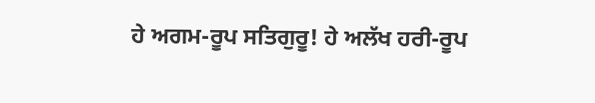ਹੇ ਅਗਮ-ਰੂਪ ਸਤਿਗੁਰੂ! ਹੇ ਅਲੱਖ ਹਰੀ-ਰੂਪ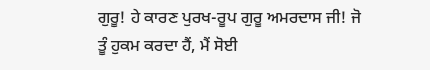ਗੁਰੂ! ਹੇ ਕਾਰਣ ਪੁਰਖ-ਰੂਪ ਗੁਰੂ ਅਮਰਦਾਸ ਜੀ! ਜੋ ਤੂੰ ਹੁਕਮ ਕਰਦਾ ਹੈਂ, ਮੈਂ ਸੋਈ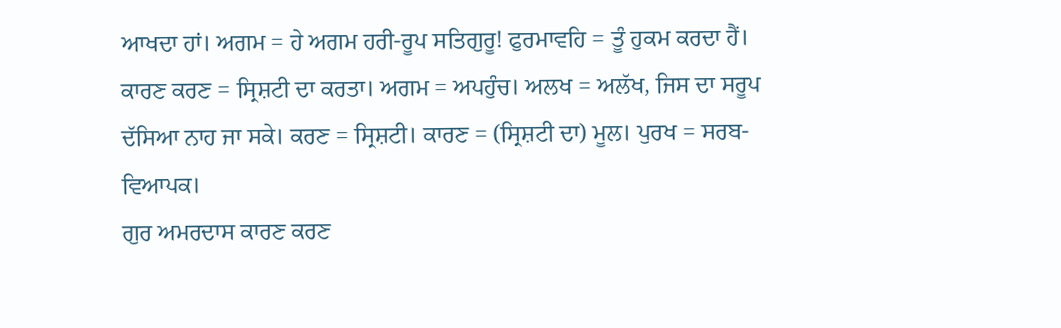ਆਖਦਾ ਹਾਂ। ਅਗਮ = ਹੇ ਅਗਮ ਹਰੀ-ਰੂਪ ਸਤਿਗੁਰੂ! ਫੁਰਮਾਵਹਿ = ਤੂੰ ਹੁਕਮ ਕਰਦਾ ਹੈਂ। ਕਾਰਣ ਕਰਣ = ਸ੍ਰਿਸ਼ਟੀ ਦਾ ਕਰਤਾ। ਅਗਮ = ਅਪਹੁੰਚ। ਅਲਖ = ਅਲੱਖ, ਜਿਸ ਦਾ ਸਰੂਪ ਦੱਸਿਆ ਨਾਹ ਜਾ ਸਕੇ। ਕਰਣ = ਸ੍ਰਿਸ਼ਟੀ। ਕਾਰਣ = (ਸ੍ਰਿਸ਼ਟੀ ਦਾ) ਮੂਲ। ਪੁਰਖ = ਸਰਬ-ਵਿਆਪਕ।
ਗੁਰ ਅਮਰਦਾਸ ਕਾਰਣ ਕਰਣ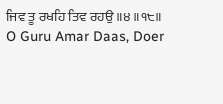ਜਿਵ ਤੂ ਰਖਹਿ ਤਿਵ ਰਹਉ ॥੪॥੧੮॥
O Guru Amar Daas, Doer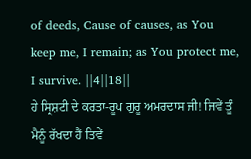of deeds, Cause of causes, as You keep me, I remain; as You protect me, I survive. ||4||18||
ਹੇ ਸ੍ਰਿਸ਼ਟੀ ਦੇ ਕਰਤਾ-ਰੂਪ ਗੁਰੂ ਅਮਰਦਾਸ ਜੀ! ਜਿਵੇਂ ਤੂੰ ਮੈਨੂੰ ਰੱਖਦਾ ਹੈਂ ਤਿਵੇਂ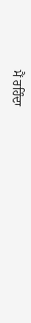ਮੈਂ ਰਹਿੰਦਾ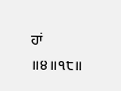ਹਾਂ ॥੪॥੧੮॥